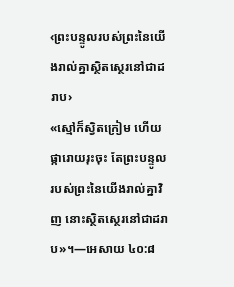‹ព្រះបន្ទូលរបស់ព្រះនៃយើងរាល់គ្នាស្ថិតស្ថេរនៅជាដរាប›
«ស្មៅក៏ស្វិតក្រៀម ហើយផ្ការោយរុះចុះ តែព្រះបន្ទូលរបស់ព្រះនៃយើងរាល់គ្នាវិញ នោះស្ថិតស្ថេរនៅជាដរាប»។—អេសាយ ៤០:៨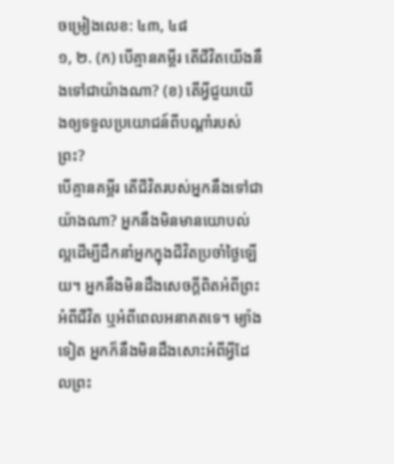ចម្រៀងលេខ: ៤៣, ៤៨
១, ២. (ក) បើគ្មានគម្ពីរ តើជីវិតយើងនឹងទៅជាយ៉ាងណា? (ខ) តើអ្វីជួយយើងឲ្យទទួលប្រយោជន៍ពីបណ្ដាំរបស់ព្រះ?
បើគ្មានគម្ពីរ តើជីវិតរបស់អ្នកនឹងទៅជាយ៉ាងណា? អ្នកនឹងមិនមានយោបល់ល្អដើម្បីដឹកនាំអ្នកក្នុងជីវិតប្រចាំថ្ងៃឡើយ។ អ្នកនឹងមិនដឹងសេចក្ដីពិតអំពីព្រះ អំពីជីវិត ឬអំពីពេលអនាគតទេ។ ម្យ៉ាងទៀត អ្នកក៏នឹងមិនដឹងសោះអំពីអ្វីដែលព្រះ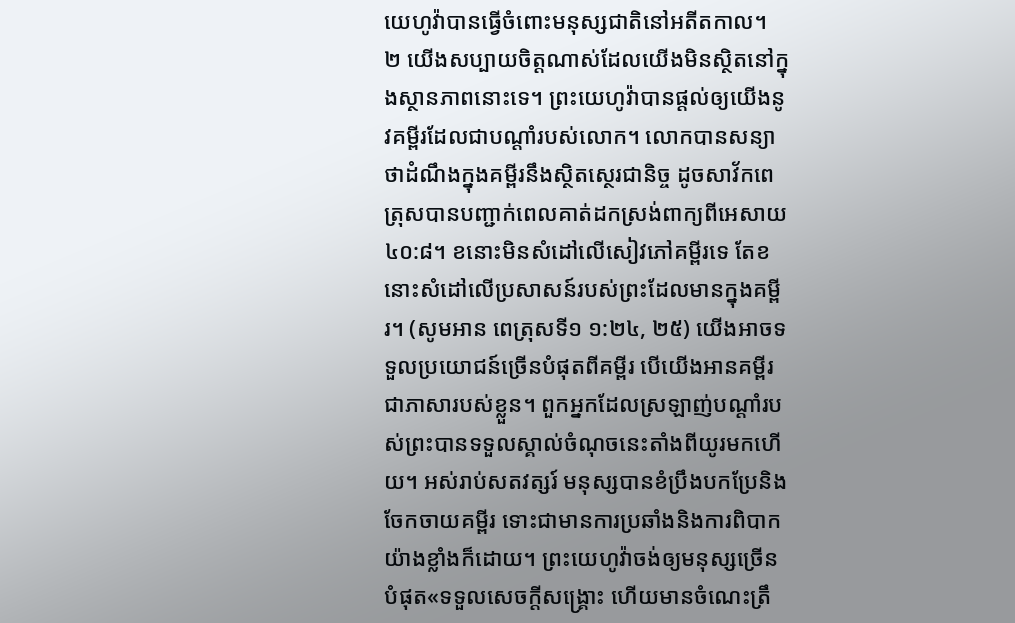យេហូវ៉ាបានធ្វើចំពោះមនុស្សជាតិនៅអតីតកាល។
២ យើងសប្បាយចិត្ដណាស់ដែលយើងមិនស្ថិតនៅក្នុងស្ថានភាពនោះទេ។ ព្រះយេហូវ៉ាបានផ្ដល់ឲ្យយើងនូវគម្ពីរដែលជាបណ្ដាំរបស់លោក។ លោកបានសន្យាថាដំណឹងក្នុងគម្ពីរនឹងស្ថិតស្ថេរជានិច្ច ដូចសាវ័កពេត្រុសបានបញ្ជាក់ពេលគាត់ដកស្រង់ពាក្យពីអេសាយ ៤០:៨។ ខនោះមិនសំដៅលើសៀវភៅគម្ពីរទេ តែខនោះសំដៅលើប្រសាសន៍របស់ព្រះដែលមានក្នុងគម្ពីរ។ (សូមអាន ពេត្រុសទី១ ១:២៤, ២៥) យើងអាចទទួលប្រយោជន៍ច្រើនបំផុតពីគម្ពីរ បើយើងអានគម្ពីរជាភាសារបស់ខ្លួន។ ពួកអ្នកដែលស្រឡាញ់បណ្ដាំរបស់ព្រះបានទទួលស្គាល់ចំណុចនេះតាំងពីយូរមកហើយ។ អស់រាប់សតវត្សរ៍ មនុស្សបានខំប្រឹងបកប្រែនិងចែកចាយគម្ពីរ ទោះជាមានការប្រឆាំងនិងការពិបាកយ៉ាងខ្លាំងក៏ដោយ។ ព្រះយេហូវ៉ាចង់ឲ្យមនុស្សច្រើនបំផុត«ទទួលសេចក្ដីសង្គ្រោះ ហើយមានចំណេះត្រឹ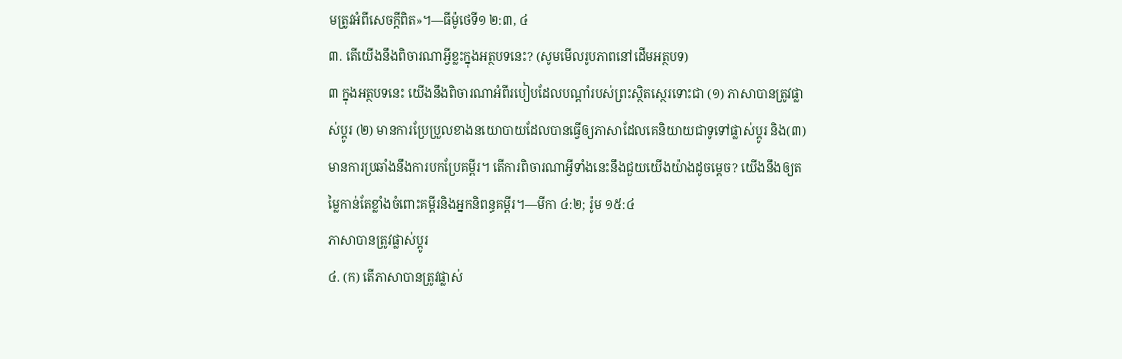មត្រូវអំពីសេចក្ដីពិត»។—ធីម៉ូថេទី១ ២:៣, ៤
៣. តើយើងនឹងពិចារណាអ្វីខ្លះក្នុងអត្ថបទនេះ? (សូមមើលរូបភាពនៅដើមអត្ថបទ)
៣ ក្នុងអត្ថបទនេះ យើងនឹងពិចារណាអំពីរបៀបដែលបណ្ដាំរបស់ព្រះស្ថិតស្ថេរទោះជា (១) ភាសាបានត្រូវផ្លាស់ប្ដូរ (២) មានការប្រែប្រួលខាងនយោបាយដែលបានធ្វើឲ្យភាសាដែលគេនិយាយជាទូទៅផ្លាស់ប្ដូរ និង(៣) មានការប្រឆាំងនឹងការបកប្រែគម្ពីរ។ តើការពិចារណាអ្វីទាំងនេះនឹងជួយយើងយ៉ាងដូចម្ដេច? យើងនឹងឲ្យតម្លៃកាន់តែខ្លាំងចំពោះគម្ពីរនិងអ្នកនិពន្ធគម្ពីរ។—មីកា ៤:២; រ៉ូម ១៥:៤
ភាសាបានត្រូវផ្លាស់ប្ដូរ
៤. (ក) តើភាសាបានត្រូវផ្លាស់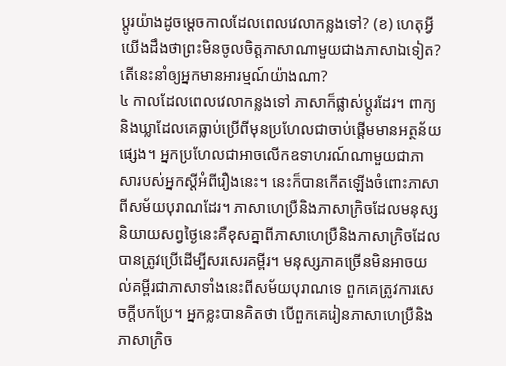ប្ដូរយ៉ាងដូចម្ដេចកាលដែលពេលវេលាកន្លងទៅ? (ខ) ហេតុអ្វីយើងដឹងថាព្រះមិនចូលចិត្ដភាសាណាមួយជាងភាសាឯទៀត? តើនេះនាំឲ្យអ្នកមានអារម្មណ៍យ៉ាងណា?
៤ កាលដែលពេលវេលាកន្លងទៅ ភាសាក៏ផ្លាស់ប្ដូរដែរ។ ពាក្យនិងឃ្លាដែលគេធ្លាប់ប្រើពីមុនប្រហែលជាចាប់ផ្ដើមមានអត្ថន័យផ្សេង។ អ្នកប្រហែលជាអាចលើកឧទាហរណ៍ណាមួយជាភាសារបស់អ្នកស្ដីអំពីរឿងនេះ។ នេះក៏បានកើតឡើងចំពោះភាសាពីសម័យបុរាណដែរ។ ភាសាហេប្រឺនិងភាសាក្រិចដែលមនុស្សនិយាយសព្វថ្ងៃនេះគឺខុសគ្នាពីភាសាហេប្រឺនិងភាសាក្រិចដែលបានត្រូវប្រើដើម្បីសរសេរគម្ពីរ។ មនុស្សភាគច្រើនមិនអាចយល់គម្ពីរជាភាសាទាំងនេះពីសម័យបុរាណទេ ពួកគេត្រូវការសេចក្ដីបកប្រែ។ អ្នកខ្លះបានគិតថា បើពួកគេរៀនភាសាហេប្រឺនិងភាសាក្រិច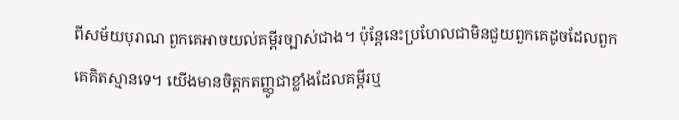ពីសម័យបុរាណ ពួកគេអាចយល់គម្ពីរច្បាស់ជាង។ ប៉ុន្ដែនេះប្រហែលជាមិនជួយពួកគេដូចដែលពួកគេគិតស្មានទេ។ យើងមានចិត្ដកតញ្ញូជាខ្លាំងដែលគម្ពីរឬ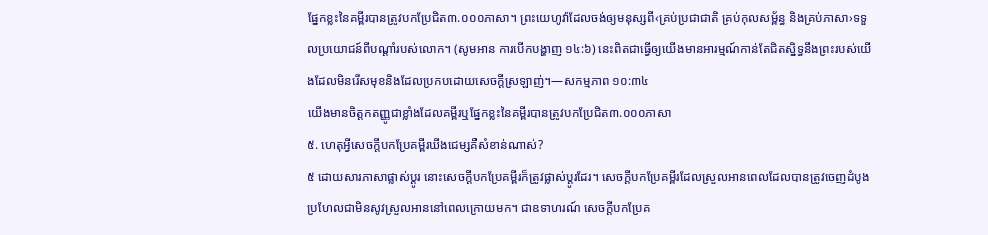ផ្នែកខ្លះនៃគម្ពីរបានត្រូវបកប្រែជិត៣.០០០ភាសា។ ព្រះយេហូវ៉ាដែលចង់ឲ្យមនុស្សពី‹គ្រប់ប្រជាជាតិ គ្រប់កុលសម្ព័ន្ធ និងគ្រប់ភាសា›ទទួលប្រយោជន៍ពីបណ្ដាំរបស់លោក។ (សូមអាន ការបើកបង្ហាញ ១៤:៦) នេះពិតជាធ្វើឲ្យយើងមានអារម្មណ៍កាន់តែជិតស្និទ្ធនឹងព្រះរបស់យើងដែលមិនរើសមុខនិងដែលប្រកបដោយសេចក្ដីស្រឡាញ់។—សកម្មភាព ១០:៣៤
យើងមានចិត្ដកតញ្ញូជាខ្លាំងដែលគម្ពីរឬផ្នែកខ្លះនៃគម្ពីរបានត្រូវបកប្រែជិត៣.០០០ភាសា
៥. ហេតុអ្វីសេចក្ដីបកប្រែគម្ពីរឃីងជេម្សគឺសំខាន់ណាស់?
៥ ដោយសារភាសាផ្លាស់ប្ដូរ នោះសេចក្ដីបកប្រែគម្ពីរក៏ត្រូវផ្លាស់ប្ដូរដែរ។ សេចក្ដីបកប្រែគម្ពីរដែលស្រួលអានពេលដែលបានត្រូវចេញដំបូង ប្រហែលជាមិនសូវស្រួលអាននៅពេលក្រោយមក។ ជាឧទាហរណ៍ សេចក្ដីបកប្រែគ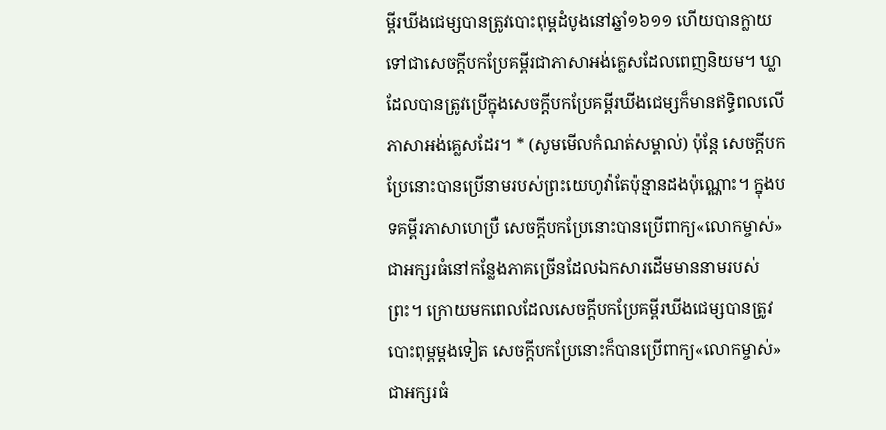ម្ពីរឃីងជេម្សបានត្រូវបោះពុម្ពដំបូងនៅឆ្នាំ១៦១១ ហើយបានក្លាយទៅជាសេចក្ដីបកប្រែគម្ពីរជាភាសាអង់គ្លេសដែលពេញនិយម។ ឃ្លាដែលបានត្រូវប្រើក្នុងសេចក្ដីបកប្រែគម្ពីរឃីងជេម្សក៏មានឥទ្ធិពលលើភាសាអង់គ្លេសដែរ។ * (សូមមើលកំណត់សម្គាល់) ប៉ុន្ដែ សេចក្ដីបកប្រែនោះបានប្រើនាមរបស់ព្រះយេហូវ៉ាតែប៉ុន្មានដងប៉ុណ្ណោះ។ ក្នុងបទគម្ពីរភាសាហេប្រឺ សេចក្ដីបកប្រែនោះបានប្រើពាក្យ«លោកម្ចាស់»ជាអក្សរធំនៅកន្លែងភាគច្រើនដែលឯកសារដើមមាននាមរបស់ព្រះ។ ក្រោយមកពេលដែលសេចក្ដីបកប្រែគម្ពីរឃីងជេម្សបានត្រូវបោះពុម្ពម្ដងទៀត សេចក្ដីបកប្រែនោះក៏បានប្រើពាក្យ«លោកម្ចាស់»ជាអក្សរធំ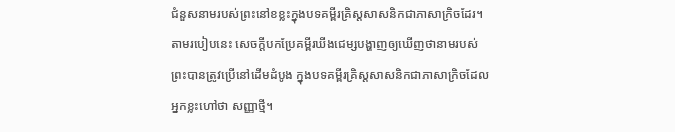ជំនួសនាមរបស់ព្រះនៅខខ្លះក្នុងបទគម្ពីរគ្រិស្ដសាសនិកជាភាសាក្រិចដែរ។ តាមរបៀបនេះ សេចក្ដីបកប្រែគម្ពីរឃីងជេម្សបង្ហាញឲ្យឃើញថានាមរបស់ព្រះបានត្រូវប្រើនៅដើមដំបូង ក្នុងបទគម្ពីរគ្រិស្ដសាសនិកជាភាសាក្រិចដែលអ្នកខ្លះហៅថា សញ្ញាថ្មី។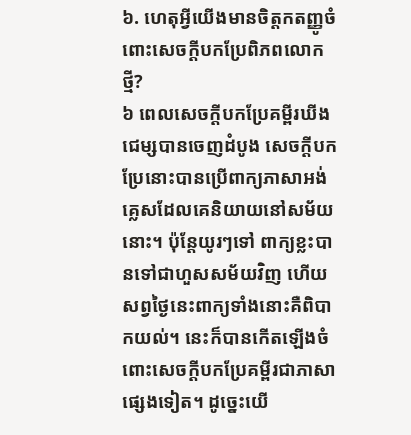៦. ហេតុអ្វីយើងមានចិត្ដកតញ្ញូចំពោះសេចក្ដីបកប្រែពិភពលោកថ្មី?
៦ ពេលសេចក្ដីបកប្រែគម្ពីរឃីងជេម្សបានចេញដំបូង សេចក្ដីបកប្រែនោះបានប្រើពាក្យភាសាអង់គ្លេសដែលគេនិយាយនៅសម័យនោះ។ ប៉ុន្ដែយូរៗទៅ ពាក្យខ្លះបានទៅជាហួសសម័យវិញ ហើយសព្វថ្ងៃនេះពាក្យទាំងនោះគឺពិបាកយល់។ នេះក៏បានកើតឡើងចំពោះសេចក្ដីបកប្រែគម្ពីរជាភាសាផ្សេងទៀត។ ដូច្នេះយើ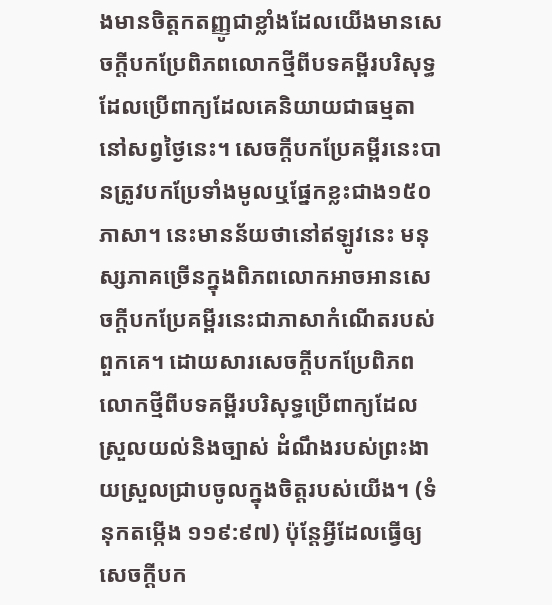ងមានចិត្ដកតញ្ញូជាខ្លាំងដែលយើងមានសេចក្ដីបកប្រែពិភពលោកថ្មីពីបទគម្ពីរបរិសុទ្ធ ដែលប្រើពាក្យដែលគេនិយាយជាធម្មតានៅសព្វថ្ងៃនេះ។ សេចក្ដីបកប្រែគម្ពីរនេះបានត្រូវបកប្រែទាំងមូលឬផ្នែកខ្លះជាង១៥០ភាសា។ នេះមានន័យថានៅឥឡូវនេះ មនុស្សភាគច្រើនក្នុងពិភពលោកអាចអានសេចក្ដីបកប្រែគម្ពីរនេះជាភាសាកំណើតរបស់ពួកគេ។ ដោយសារសេចក្ដីបកប្រែពិភពលោកថ្មីពីបទគម្ពីរបរិសុទ្ធប្រើពាក្យដែលស្រួលយល់និងច្បាស់ ដំណឹងរបស់ព្រះងាយស្រួលជ្រាបចូលក្នុងចិត្ដរបស់យើង។ (ទំនុកតម្កើង ១១៩:៩៧) ប៉ុន្ដែអ្វីដែលធ្វើឲ្យសេចក្ដីបក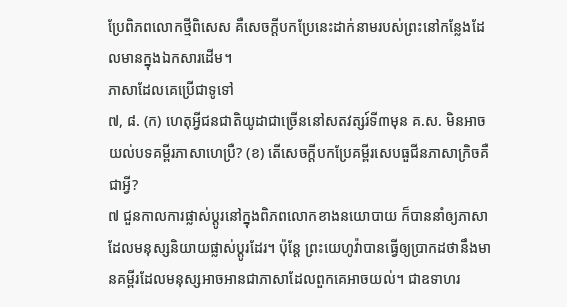ប្រែពិភពលោកថ្មីពិសេស គឺសេចក្ដីបកប្រែនេះដាក់នាមរបស់ព្រះនៅកន្លែងដែលមានក្នុងឯកសារដើម។
ភាសាដែលគេប្រើជាទូទៅ
៧, ៨. (ក) ហេតុអ្វីជនជាតិយូដាជាច្រើននៅសតវត្សរ៍ទី៣មុន គ.ស. មិនអាចយល់បទគម្ពីរភាសាហេប្រឺ? (ខ) តើសេចក្ដីបកប្រែគម្ពីរសេបធួជីនភាសាក្រិចគឺជាអ្វី?
៧ ជួនកាលការផ្លាស់ប្ដូរនៅក្នុងពិភពលោកខាងនយោបាយ ក៏បាននាំឲ្យភាសាដែលមនុស្សនិយាយផ្លាស់ប្ដូរដែរ។ ប៉ុន្ដែ ព្រះយេហូវ៉ាបានធ្វើឲ្យប្រាកដថានឹងមានគម្ពីរដែលមនុស្សអាចអានជាភាសាដែលពួកគេអាចយល់។ ជាឧទាហរ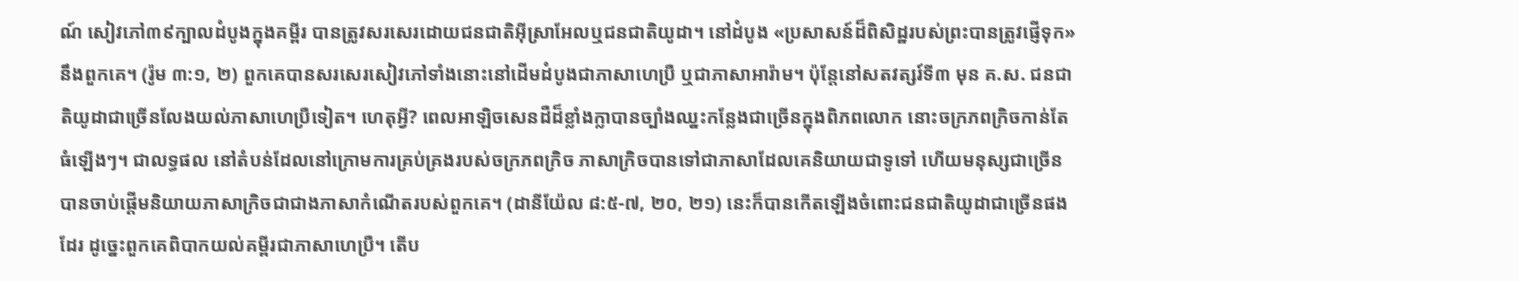ណ៍ សៀវភៅ៣៩ក្បាលដំបូងក្នុងគម្ពីរ បានត្រូវសរសេរដោយជនជាតិអ៊ីស្រាអែលឬជនជាតិយូដា។ នៅដំបូង «ប្រសាសន៍ដ៏ពិសិដ្ឋរបស់ព្រះបានត្រូវផ្ញើទុក»នឹងពួកគេ។ (រ៉ូម ៣:១, ២) ពួកគេបានសរសេរសៀវភៅទាំងនោះនៅដើមដំបូងជាភាសាហេប្រឺ ឬជាភាសាអារ៉ាម។ ប៉ុន្ដែនៅសតវត្សរ៍ទី៣ មុន គ.ស. ជនជាតិយូដាជាច្រើនលែងយល់ភាសាហេប្រឺទៀត។ ហេតុអ្វី? ពេលអាឡិចសេនដឺដ៏ខ្លាំងក្លាបានច្បាំងឈ្នះកន្លែងជាច្រើនក្នុងពិភពលោក នោះចក្រភពក្រិចកាន់តែធំឡើងៗ។ ជាលទ្ធផល នៅតំបន់ដែលនៅក្រោមការគ្រប់គ្រងរបស់ចក្រភពក្រិច ភាសាក្រិចបានទៅជាភាសាដែលគេនិយាយជាទូទៅ ហើយមនុស្សជាច្រើនបានចាប់ផ្ដើមនិយាយភាសាក្រិចជាជាងភាសាកំណើតរបស់ពួកគេ។ (ដានីយ៉ែល ៨:៥-៧, ២០, ២១) នេះក៏បានកើតឡើងចំពោះជនជាតិយូដាជាច្រើនផងដែរ ដូច្នេះពួកគេពិបាកយល់គម្ពីរជាភាសាហេប្រឺ។ តើប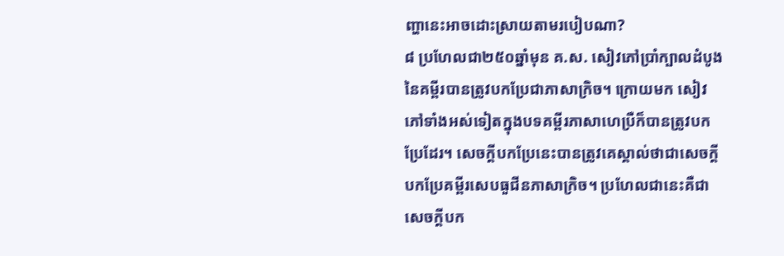ញ្ហានេះអាចដោះស្រាយតាមរបៀបណា?
៨ ប្រហែលជា២៥០ឆ្នាំមុន គ.ស. សៀវភៅប្រាំក្បាលដំបូងនៃគម្ពីរបានត្រូវបកប្រែជាភាសាក្រិច។ ក្រោយមក សៀវភៅទាំងអស់ទៀតក្នុងបទគម្ពីរភាសាហេប្រឺក៏បានត្រូវបកប្រែដែរ។ សេចក្ដីបកប្រែនេះបានត្រូវគេស្គាល់ថាជាសេចក្ដីបកប្រែគម្ពីរសេបធួជីនភាសាក្រិច។ ប្រហែលជានេះគឺជាសេចក្ដីបក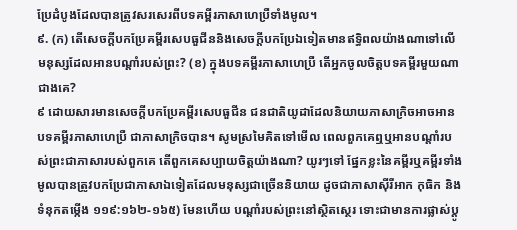ប្រែដំបូងដែលបានត្រូវសរសេរពីបទគម្ពីរភាសាហេប្រឺទាំងមូល។
៩. (ក) តើសេចក្ដីបកប្រែគម្ពីរសេបធួជីននិងសេចក្ដីបកប្រែឯទៀតមានឥទ្ធិពលយ៉ាងណាទៅលើមនុស្សដែលអានបណ្ដាំរបស់ព្រះ? (ខ) ក្នុងបទគម្ពីរភាសាហេប្រឺ តើអ្នកចូលចិត្ដបទគម្ពីរមួយណាជាងគេ?
៩ ដោយសារមានសេចក្ដីបកប្រែគម្ពីរសេបធួជីន ជនជាតិយូដាដែលនិយាយភាសាក្រិចអាចអានបទគម្ពីរភាសាហេប្រឺ ជាភាសាក្រិចបាន។ សូមស្រមៃគិតទៅមើល ពេលពួកគេឮឬអានបណ្ដាំរបស់ព្រះជាភាសារបស់ពួកគេ តើពួកគេសប្បាយចិត្ដយ៉ាងណា? យូរៗទៅ ផ្នែកខ្លះនៃគម្ពីរឬគម្ពីរទាំងមូលបានត្រូវបកប្រែជាភាសាឯទៀតដែលមនុស្សជាច្រើននិយាយ ដូចជាភាសាស៊ីរីអាក កុធិក និងទំនុកតម្កើង ១១៩:១៦២-១៦៥) មែនហើយ បណ្ដាំរបស់ព្រះនៅស្ថិតស្ថេរ ទោះជាមានការផ្លាស់ប្ដូ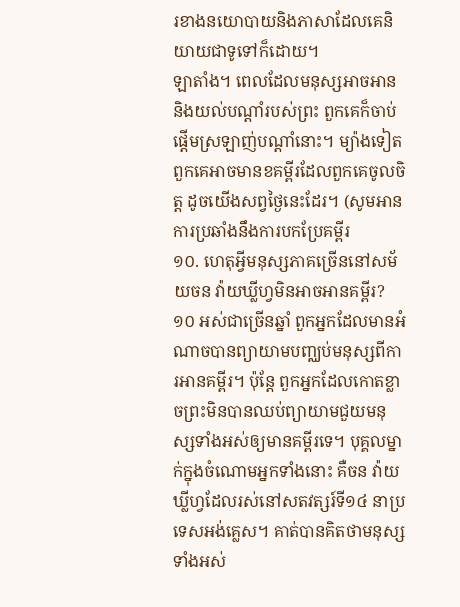រខាងនយោបាយនិងភាសាដែលគេនិយាយជាទូទៅក៏ដោយ។
ឡាតាំង។ ពេលដែលមនុស្សអាចអាននិងយល់បណ្ដាំរបស់ព្រះ ពួកគេក៏ចាប់ផ្ដើមស្រឡាញ់បណ្ដាំនោះ។ ម្យ៉ាងទៀត ពួកគេអាចមានខគម្ពីរដែលពួកគេចូលចិត្ដ ដូចយើងសព្វថ្ងៃនេះដែរ។ (សូមអានការប្រឆាំងនឹងការបកប្រែគម្ពីរ
១០. ហេតុអ្វីមនុស្សភាគច្រើននៅសម័យចន វ៉ាយឃ្លីហ្វមិនអាចអានគម្ពីរ?
១០ អស់ជាច្រើនឆ្នាំ ពួកអ្នកដែលមានអំណាចបានព្យាយាមបញ្ឈប់មនុស្សពីការអានគម្ពីរ។ ប៉ុន្ដែ ពួកអ្នកដែលកោតខ្លាចព្រះមិនបានឈប់ព្យាយាមជួយមនុស្សទាំងអស់ឲ្យមានគម្ពីរទេ។ បុគ្គលម្នាក់ក្នុងចំណោមអ្នកទាំងនោះ គឺចន វ៉ាយឃ្លីហ្វដែលរស់នៅសតវត្សរ៍ទី១៤ នាប្រទេសអង់គ្លេស។ គាត់បានគិតថាមនុស្សទាំងអស់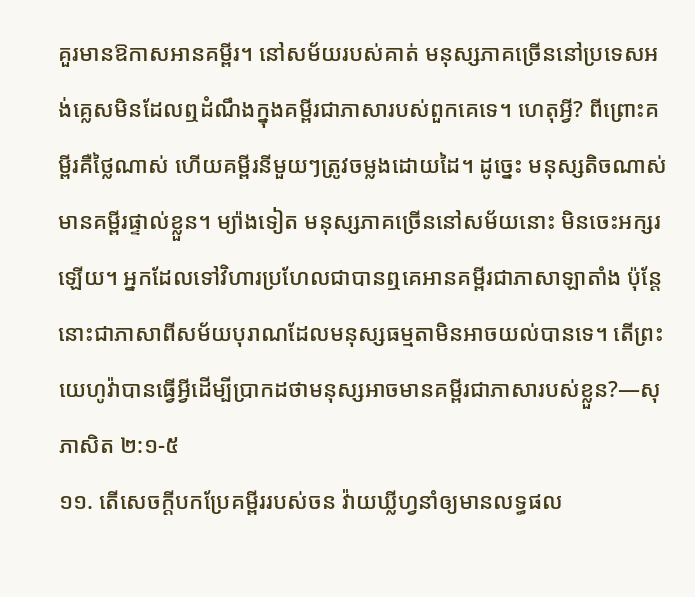គួរមានឱកាសអានគម្ពីរ។ នៅសម័យរបស់គាត់ មនុស្សភាគច្រើននៅប្រទេសអង់គ្លេសមិនដែលឮដំណឹងក្នុងគម្ពីរជាភាសារបស់ពួកគេទេ។ ហេតុអ្វី? ពីព្រោះគម្ពីរគឺថ្លៃណាស់ ហើយគម្ពីរនីមួយៗត្រូវចម្លងដោយដៃ។ ដូច្នេះ មនុស្សតិចណាស់មានគម្ពីរផ្ទាល់ខ្លួន។ ម្យ៉ាងទៀត មនុស្សភាគច្រើននៅសម័យនោះ មិនចេះអក្សរឡើយ។ អ្នកដែលទៅវិហារប្រហែលជាបានឮគេអានគម្ពីរជាភាសាឡាតាំង ប៉ុន្ដែនោះជាភាសាពីសម័យបុរាណដែលមនុស្សធម្មតាមិនអាចយល់បានទេ។ តើព្រះយេហូវ៉ាបានធ្វើអ្វីដើម្បីប្រាកដថាមនុស្សអាចមានគម្ពីរជាភាសារបស់ខ្លួន?—សុភាសិត ២:១-៥
១១. តើសេចក្ដីបកប្រែគម្ពីររបស់ចន វ៉ាយឃ្លីហ្វនាំឲ្យមានលទ្ធផល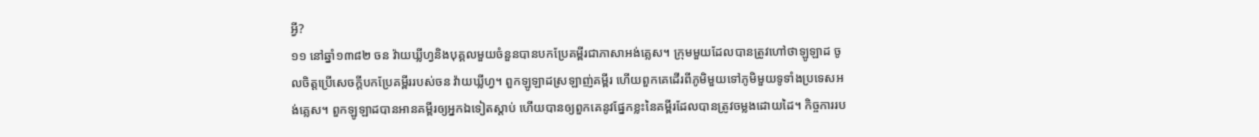អ្វី?
១១ នៅឆ្នាំ១៣៨២ ចន វ៉ាយឃ្លីហ្វនិងបុគ្គលមួយចំនួនបានបកប្រែគម្ពីរជាភាសាអង់គ្លេស។ ក្រុមមួយដែលបានត្រូវហៅថាឡូឡាដ ចូលចិត្ដប្រើសេចក្ដីបកប្រែគម្ពីររបស់ចន វ៉ាយឃ្លីហ្វ។ ពួកឡូឡាដស្រឡាញ់គម្ពីរ ហើយពួកគេដើរពីភូមិមួយទៅភូមិមួយទូទាំងប្រទេសអង់គ្លេស។ ពួកឡូឡាដបានអានគម្ពីរឲ្យអ្នកឯទៀតស្តាប់ ហើយបានឲ្យពួកគេនូវផ្នែកខ្លះនៃគម្ពីរដែលបានត្រូវចម្លងដោយដៃ។ កិច្ចការរប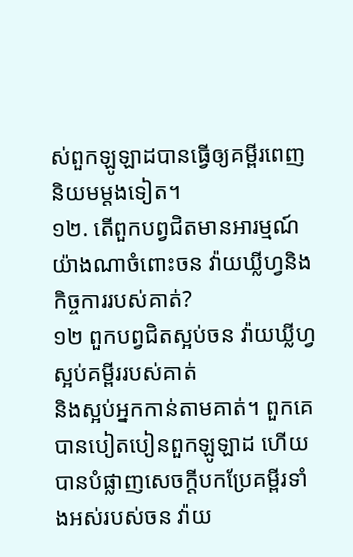ស់ពួកឡូឡាដបានធ្វើឲ្យគម្ពីរពេញនិយមម្ដងទៀត។
១២. តើពួកបព្វជិតមានអារម្មណ៍យ៉ាងណាចំពោះចន វ៉ាយឃ្លីហ្វនិងកិច្ចការរបស់គាត់?
១២ ពួកបព្វជិតស្អប់ចន វ៉ាយឃ្លីហ្វ ស្អប់គម្ពីររបស់គាត់
និងស្អប់អ្នកកាន់តាមគាត់។ ពួកគេបានបៀតបៀនពួកឡូឡាដ ហើយបានបំផ្លាញសេចក្ដីបកប្រែគម្ពីរទាំងអស់របស់ចន វ៉ាយ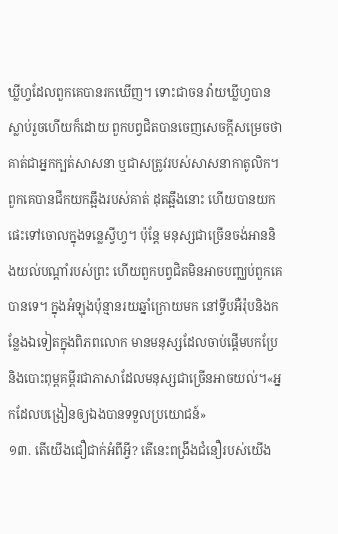ឃ្លីហ្វដែលពួកគេបានរកឃើញ។ ទោះជាចន វ៉ាយឃ្លីហ្វបានស្លាប់រួចហើយក៏ដោយ ពួកបព្វជិតបានចេញសេចក្ដីសម្រេចថាគាត់ជាអ្នកក្បត់សាសនា ឬជាសត្រូវរបស់សាសនាកាតូលិក។ ពួកគេបានជីកយកឆ្អឹងរបស់គាត់ ដុតឆ្អឹងនោះ ហើយបានយកផេះទៅចោលក្នុងទន្លេស្វីហ្វ។ ប៉ុន្ដែ មនុស្សជាច្រើនចង់អាននិងយល់បណ្ដាំរបស់ព្រះ ហើយពួកបព្វជិតមិនអាចបញ្ឈប់ពួកគេបានទេ។ ក្នុងអំឡុងប៉ុន្មានរយឆ្នាំក្រោយមក នៅទ្វីបអឺរ៉ុបនិងកន្លែងឯទៀតក្នុងពិភពលោក មានមនុស្សដែលចាប់ផ្ដើមបកប្រែនិងបោះពុម្ពគម្ពីរជាភាសាដែលមនុស្សជាច្រើនអាចយល់។«អ្នកដែលបង្រៀនឲ្យឯងបានទទួលប្រយោជន៍»
១៣. តើយើងជឿជាក់អំពីអ្វី? តើនេះពង្រឹងជំនឿរបស់យើង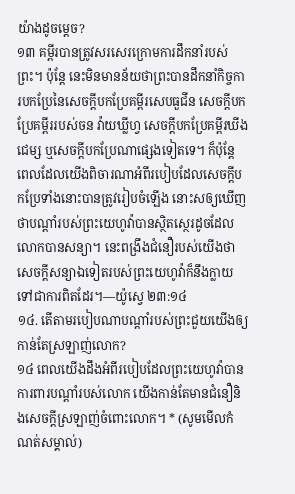យ៉ាងដូចម្ដេច?
១៣ គម្ពីរបានត្រូវសរសេរក្រោមការដឹកនាំរបស់ព្រះ។ ប៉ុន្ដែ នេះមិនមានន័យថាព្រះបានដឹកនាំកិច្ចការបកប្រែនៃសេចក្ដីបកប្រែគម្ពីរសេបធួជីន សេចក្ដីបកប្រែគម្ពីររបស់ចន វ៉ាយឃ្លីហ្វ សេចក្ដីបកប្រែគម្ពីរឃីងជេម្ស ឬសេចក្ដីបកប្រែណាផ្សេងទៀតទេ។ ក៏ប៉ុន្ដែ ពេលដែលយើងពិចារណាអំពីរបៀបដែលសេចក្ដីបកប្រែទាំងនោះបានត្រូវរៀបចំឡើង នោះសឲ្យឃើញថាបណ្ដាំរបស់ព្រះយេហូវ៉ាបានស្ថិតស្ថេរដូចដែលលោកបានសន្យា។ នេះពង្រឹងជំនឿរបស់យើងថា សេចក្ដីសន្យាឯទៀតរបស់ព្រះយេហូវ៉ាក៏នឹងក្លាយទៅជាការពិតដែរ។—យ៉ូស្វេ ២៣:១៤
១៤. តើតាមរបៀបណាបណ្ដាំរបស់ព្រះជួយយើងឲ្យកាន់តែស្រឡាញ់លោក?
១៤ ពេលយើងដឹងអំពីរបៀបដែលព្រះយេហូវ៉ាបានការពារបណ្ដាំរបស់លោក យើងកាន់តែមានជំនឿនិងសេចក្ដីស្រឡាញ់ចំពោះលោក។ * (សូមមើលកំណត់សម្គាល់)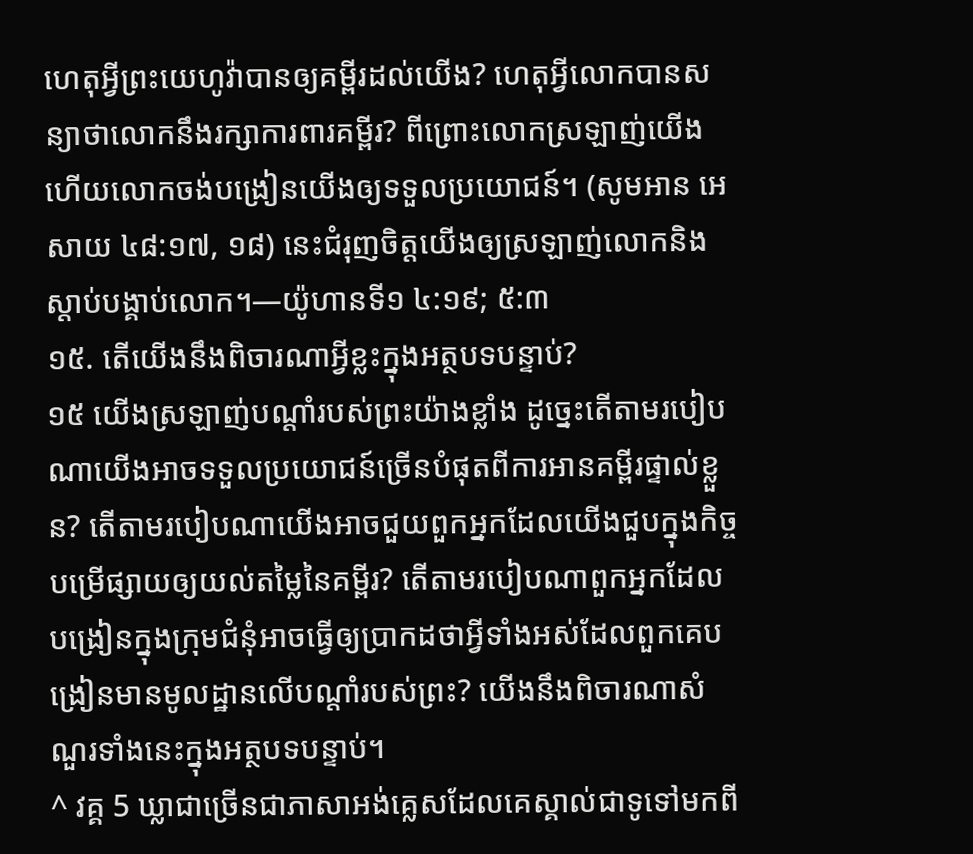ហេតុអ្វីព្រះយេហូវ៉ាបានឲ្យគម្ពីរដល់យើង? ហេតុអ្វីលោកបានសន្យាថាលោកនឹងរក្សាការពារគម្ពីរ? ពីព្រោះលោកស្រឡាញ់យើង ហើយលោកចង់បង្រៀនយើងឲ្យទទួលប្រយោជន៍។ (សូមអាន អេសាយ ៤៨:១៧, ១៨) នេះជំរុញចិត្ដយើងឲ្យស្រឡាញ់លោកនិងស្តាប់បង្គាប់លោក។—យ៉ូហានទី១ ៤:១៩; ៥:៣
១៥. តើយើងនឹងពិចារណាអ្វីខ្លះក្នុងអត្ថបទបន្ទាប់?
១៥ យើងស្រឡាញ់បណ្ដាំរបស់ព្រះយ៉ាងខ្លាំង ដូច្នេះតើតាមរបៀបណាយើងអាចទទួលប្រយោជន៍ច្រើនបំផុតពីការអានគម្ពីរផ្ទាល់ខ្លួន? តើតាមរបៀបណាយើងអាចជួយពួកអ្នកដែលយើងជួបក្នុងកិច្ចបម្រើផ្សាយឲ្យយល់តម្លៃនៃគម្ពីរ? តើតាមរបៀបណាពួកអ្នកដែលបង្រៀនក្នុងក្រុមជំនុំអាចធ្វើឲ្យប្រាកដថាអ្វីទាំងអស់ដែលពួកគេបង្រៀនមានមូលដ្ឋានលើបណ្ដាំរបស់ព្រះ? យើងនឹងពិចារណាសំណួរទាំងនេះក្នុងអត្ថបទបន្ទាប់។
^ វគ្គ 5 ឃ្លាជាច្រើនជាភាសាអង់គ្លេសដែលគេស្គាល់ជាទូទៅមកពី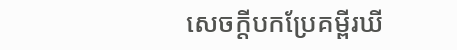សេចក្ដីបកប្រែគម្ពីរឃី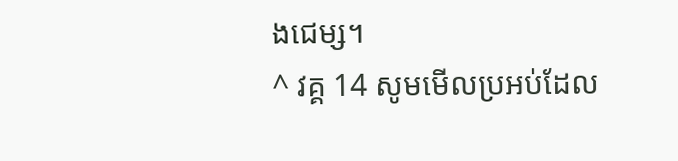ងជេម្ស។
^ វគ្គ 14 សូមមើលប្រអប់ដែល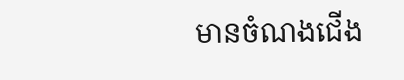មានចំណងជើង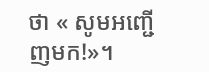ថា « សូមអញ្ជើញមក!»។